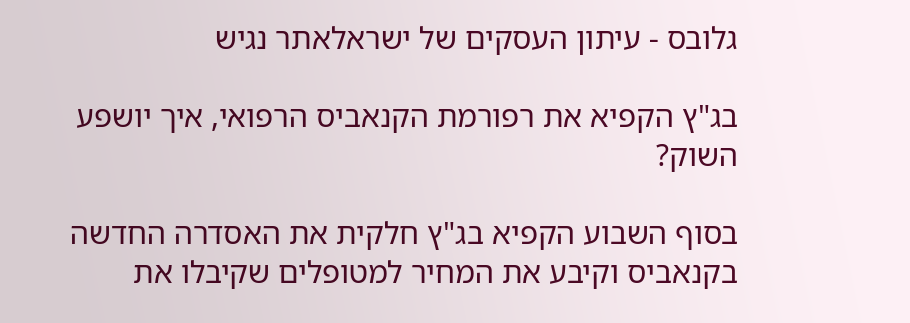גלובס - עיתון העסקים של ישראלאתר נגיש

בג"ץ הקפיא את רפורמת הקנאביס הרפואי, איך יושפע השוק?

בסוף השבוע הקפיא בג"ץ חלקית את האסדרה החדשה בקנאביס וקיבע את המחיר למטופלים שקיבלו את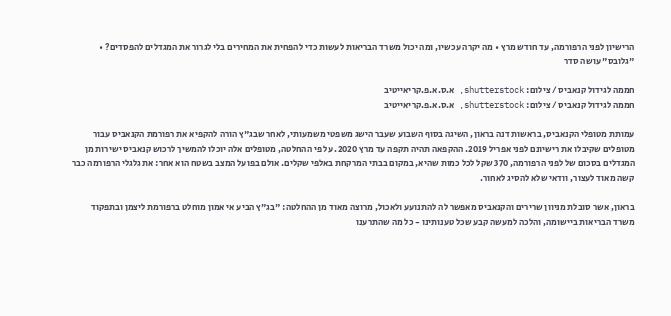הרישיון לפני הרפורמה, עד חודש מרץ • מה יקרה עכשיו, ומה יכול משרד הבריאות לעשות כדי להפחית את המחירים בלי לגרור את המגדלים להפסדים? • "גלובס" עושה סדר

חממה לגידול קנאביס / צילום: shutterstock, א.ס.א.פ.קריאייטיב
חממה לגידול קנאביס / צילום: shutterstock, א.ס.א.פ.קריאייטיב

עמותת מטופלי הקנאביס, בראשות דנה בראון, השיגה בסוף השבוע שעבר הישג משפטי משמעותי, לאחר שבג"ץ הורה להקפיא את רפורמת הקנאביס עבור מטופלים שקיבלו את רישיונם לפני אפריל 2019. ההקפאה תהיה תקפה עד מרץ 2020. על פי ההחלטה, מטופלים אלה יוכלו להמשיך לרכוש קנאביס ישירות מן המגדלים בסכום של לפני הרפורמה, 370 שקל לכל כמות שהיא, במקום בבתי המרקחת באלפי שקלים. אולם בפועל המצב בשטח הוא אחר: את גלגלי הרפורמה כבר קשה מאוד לעצור, וודאי שלא להסיג לאחור.

בראון, אשר סובלת מניוון שרירים והקנאביס מאפשר לה להתנועע ולאכול, מרוצה מאוד מן ההחלטה: "בג"ץ הביע אי אמון מוחלט ברפורמת ליצמן ובתפקוד משרד הבריאות ביישומה, והלכה למעשה קבע שכל טענותינו - כל מה שהתרענו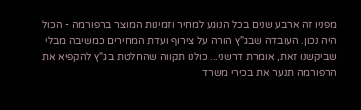מפניו זה ארבע שנים בכל הנוגע למחיר וזמינות המוצר ברפורמה - הכול היה נכון. העובדה שבג"ץ הורה על צירוף ועדת המחירים כמשיבה מבלי שביקשנו זאת, אומרת דרשני... כולנו תקווה שהחלטת בג"ץ להקפיא את הרפורמה תנער את בכירי משרד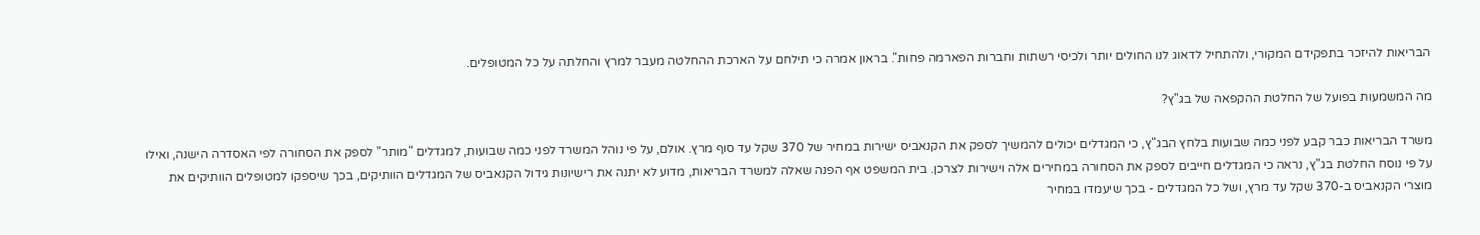הבריאות להיזכר בתפקידם המקורי, ולהתחיל לדאוג לנו החולים יותר ולכיסי רשתות וחברות הפארמה פחות". בראון אמרה כי תילחם על הארכת ההחלטה מעבר למרץ והחלתה על כל המטופלים.

מה המשמעות בפועל של החלטת ההקפאה של בג"ץ?

משרד הבריאות כבר קבע לפני כמה שבועות בלחץ הבג"ץ, כי המגדלים יכולים להמשיך לספק את הקנאביס ישירות במחיר של 370 שקל עד סוף מרץ. אולם, על פי נוהל המשרד לפני כמה שבועות, למגדלים "מותר" לספק את הסחורה לפי האסדרה הישנה, ואילו על פי נוסח החלטת בג"ץ, נראה כי המגדלים חייבים לספק את הסחורה במחירים אלה וישירות לצרכן. בית המשפט אף הפנה שאלה למשרד הבריאות, מדוע לא יתנה את רישיונות גידול הקנאביס של המגדלים הוותיקים, בכך שיספקו למטופלים הוותיקים את מוצרי הקנאביס ב-370 שקל עד מרץ, ושל כל המגדלים - בכך שיעמדו במחיר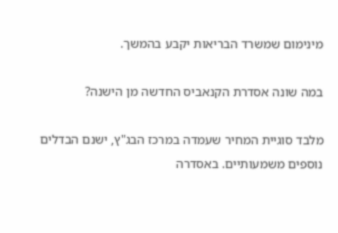מינימום שמשרד הבריאות יקבע בהמשך.

במה שונה אסדרת הקנאביס החדשה מן הישנה?

מלבד סוגיית המחיר שעמדה במרכז הבג"ץ, ישנם הבדלים נוספים משמעותיים. באסדרה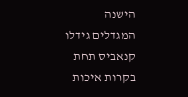הישנה המגדלים גידלו קנאביס תחת בקרות איכות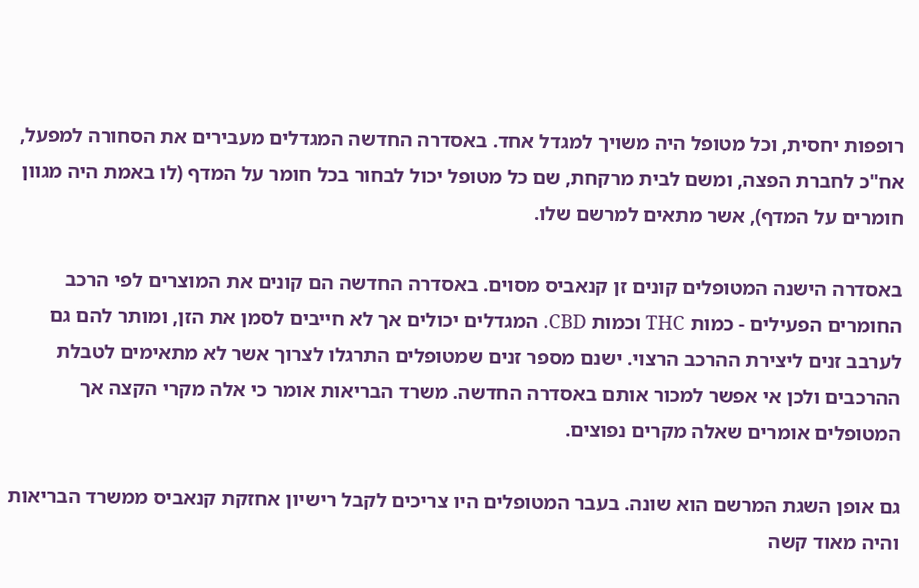רופפות יחסית, וכל מטופל היה משויך למגדל אחד. באסדרה החדשה המגדלים מעבירים את הסחורה למפעל, אח"כ לחברת הפצה, ומשם לבית מרקחת, שם כל מטופל יכול לבחור בכל חומר על המדף (לו באמת היה מגוון חומרים על המדף), אשר מתאים למרשם שלו.

באסדרה הישנה המטופלים קונים זן קנאביס מסוים. באסדרה החדשה הם קונים את המוצרים לפי הרכב החומרים הפעילים - כמות THC וכמות CBD. המגדלים יכולים אך לא חייבים לסמן את הזן, ומותר להם גם לערבב זנים ליצירת ההרכב הרצוי. ישנם מספר זנים שמטופלים התרגלו לצרוך אשר לא מתאימים לטבלת ההרכבים ולכן אי אפשר למכור אותם באסדרה החדשה. משרד הבריאות אומר כי אלה מקרי הקצה אך המטופלים אומרים שאלה מקרים נפוצים.

גם אופן השגת המרשם הוא שונה. בעבר המטופלים היו צריכים לקבל רישיון אחזקת קנאביס ממשרד הבריאות והיה מאוד קשה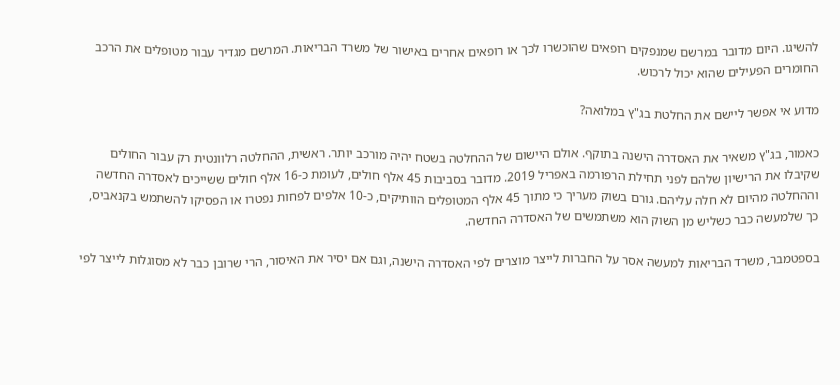להשיגו. היום מדובר במרשם שמנפקים רופאים שהוכשרו לכך או רופאים אחרים באישור של משרד הבריאות. המרשם מגדיר עבור מטופלים את הרכב החומרים הפעילים שהוא יכול לרכוש.

מדוע אי אפשר ליישם את החלטת בג"ץ במלואה?

כאמור, בג"ץ משאיר את האסדרה הישנה בתוקף. אולם היישום של ההחלטה בשטח יהיה מורכב יותר. ראשית, ההחלטה רלוונטית רק עבור החולים שקיבלו את הרישיון שלהם לפני תחילת הרפורמה באפריל 2019. מדובר בסביבות 45 אלף חולים, לעומת כ-16 אלף חולים ששייכים לאסדרה החדשה וההחלטה מהיום לא חלה עליהם. גורם בשוק מעריך כי מתוך 45 אלף המטופלים הוותיקים, כ-10 אלפים לפחות נפטרו או הפסיקו להשתמש בקנאביס, כך שלמעשה כבר כשליש מן השוק הוא משתמשים של האסדרה החדשה.

בספטמבר, משרד הבריאות למעשה אסר על החברות לייצר מוצרים לפי האסדרה הישנה, וגם אם יסיר את האיסור, הרי שרובן כבר לא מסוגלות לייצר לפי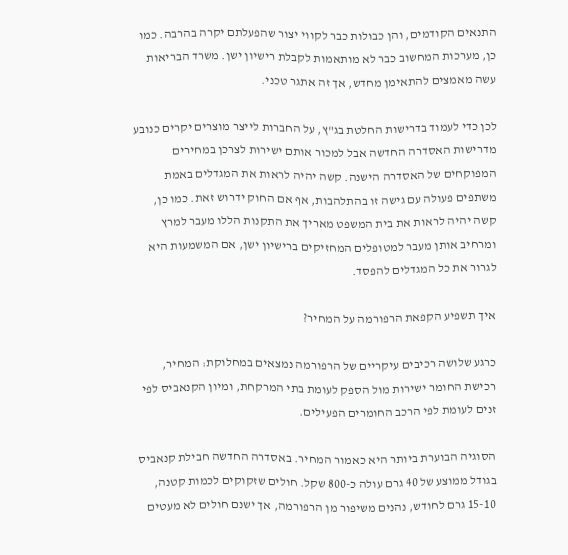התנאים הקודמים, והן כבולות כבר לקווי יצור שהפעלתם יקרה בהרבה. כמו כן, מערכות המחשוב כבר לא מותאמות לקבלת רישיון ישן. משרד הבריאות עשה מאמצים להתאימן מחדש, אך זה אתגר טכני.

לכן כדי לעמוד בדרישות החלטת בג"ץ, על החברות לייצר מוצרים יקרים כנובע מדרישות האסדרה החדשה אבל למכור אותם ישירות לצרכן במחירים המפוקחים של האסדרה הישנה. קשה יהיה לראות את המגדלים באמת משתפים פעולה עם גישה זו בהתלהבות, אף אם החוק ידרוש זאת. כמו כן, קשה יהיה לראות את בית המשפט מאריך את התקנות הללו מעבר למרץ ומרחיב אותן מעבר למטופלים המחזיקים ברישיון ישן, אם המשמעות היא לגרור את כל המגדלים להפסד.

איך תשפיע הקפאת הרפורמה על המחיר?

כרגע שלושה רכיבים עיקריים של הרפורמה נמצאים במחלוקת: המחיר, רכישת החומר ישירות מול הספק לעומת בתי המרקחת, ומיון הקנאביס לפי זנים לעומת לפי הרכב החומרים הפעילים.

הסוגיה הבוערת ביותר היא כאמור המחיר. באסדרה החדשה חבילת קנאביס בגודל ממוצע של 40 גרם עולה כ-800 שקל. חולים שזקוקים לכמות קטנה, 15-10 גרם לחודש, נהנים משיפור מן הרפורמה, אך ישנם חולים לא מעטים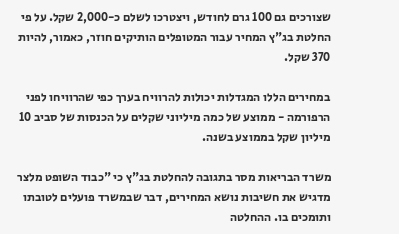שצורכים גם 100 גרם לחודש, ויצטרכו לשלם כ-2,000 שקל. על פי החלטת בג"ץ המחיר עבור המטופלים הותיקים חוזר, כאמור, להיות 370 שקל.

במחירים הללו המגדלות יכולות להרוויח בערך כפי שהרוויחו לפני הרפורמה - ממוצע של כמה מיליוני שקלים על הכנסות של סביב 10 מיליון שקל בממוצע בשנה.

משרד הבריאות מסר בתגובה להחלטת בג"ץ כי "כבוד השופט מלצר מדגיש את חשיבות נושא המחירים, דבר שבמשרד פועלים לטובתו ותומכים בו. ההחלטה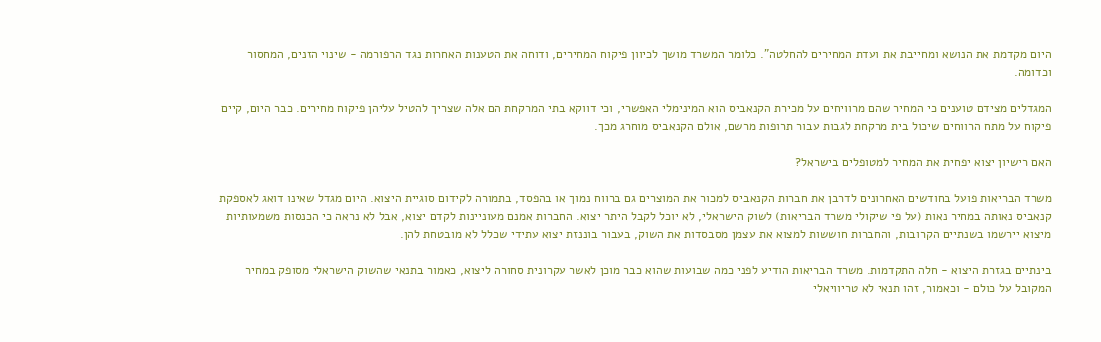היום מקדמת את הנושא ומחייבת את ועדת המחירים להחלטה". כלומר המשרד מושך לכיוון פיקוח המחירים, ודוחה את הטענות האחרות נגד הרפורמה - שינוי הזנים, המחסור וכדומה.

המגדלים מצידם טוענים כי המחיר שהם מרוויחים על מכירת הקנאביס הוא המינימלי האפשרי, וכי דווקא בתי המרקחת הם אלה שצריך להטיל עליהן פיקוח מחירים. כבר היום, קיים פיקוח על מתח הרווחים שיכול בית מרקחת לגבות עבור תרופות מרשם, אולם הקנאביס מוחרג מכך.

האם רישיון יצוא יפחית את המחיר למטופלים בישראל?

משרד הבריאות פועל בחודשים האחרונים לדרבן את חברות הקנאביס למכור את המוצרים גם ברווח נמוך או בהפסד, בתמורה לקידום סוגיית היצוא. היום מגדל שאינו דואג לאספקת קנאביס נאותה במחיר נאות (על פי שיקולי משרד הבריאות) לשוק הישראלי, לא יוכל לקבל היתר יצוא. החברות אמנם מעוניינות לקדם יצוא, אבל לא נראה כי הכנסות משמעותיות מיצוא יירשמו בשנתיים הקרובות, והחברות חוששות למצוא את עצמן מסבסדות את השוק, בעבור בוננזת יצוא עתידי שכלל לא מובטחת להן.

בינתיים בגזרת היצוא - חלה התקדמות. משרד הבריאות הודיע לפני כמה שבועות שהוא כבר מוכן לאשר עקרונית סחורה ליצוא, כאמור בתנאי שהשוק הישראלי מסופק במחיר המקובל על כולם - וכאמור, זהו תנאי לא טריוויאלי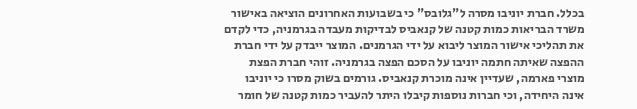בכלל. חברת יוניבו מסרה ל"גלובס" כי בשבועות האחרונים הוציאה באישור משרד הבריאות כמות קטנה של קנאביס לבדיקות מעבדה בגרמניה, כדי לקדם את תהליכי אישור המוצר ליבוא על ידי הגרמנים. המוצר ייבדק על ידי חברת ההפצה שאיתה חתמה יוניבו על הסכם הפצה בגרמניה. זוהי חברת הפצת מוצרי פארמה, שעדיין אינה מוכרת קנאביס. גורמים בשוק מסרו כי יוניבו אינה היחידה, וכי חברות נוספות קיבלו היתר להעביר כמות קטנה של חומר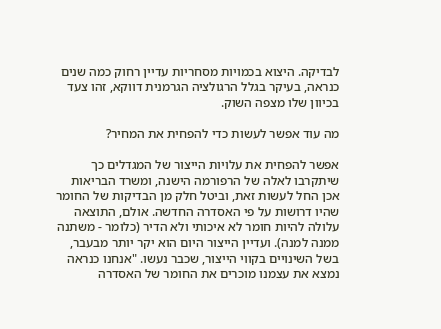לבדיקה. היצוא בכמויות מסחריות עדיין רחוק כמה שנים כנראה, בעיקר בגלל הרגולציה הגרמנית דווקא, זהו צעד בכיוון שלו מצפה השוק.

מה עוד אפשר לעשות כדי להפחית את המחיר?

אפשר להפחית את עלויות הייצור של המגדלים כך שיתקרבו לאלה של הרפורמה הישנה, ומשרד הבריאות אכן החל לעשות זאת, וביטל חלק מן הבדיקות של החומר שהיו דרושות על פי האסדרה החדשה. אולם, התוצאה עלולה להיות חומר לא איכותי ולא הדיר (כלומר - משתנה ממנה למנה). ועדיין הייצור היום הוא יקר יותר מבעבר, בשל השינויים בקווי הייצור, שכבר נעשו. "אנחנו כנראה נמצא את עצמנו מוכרים את החומר של האסדרה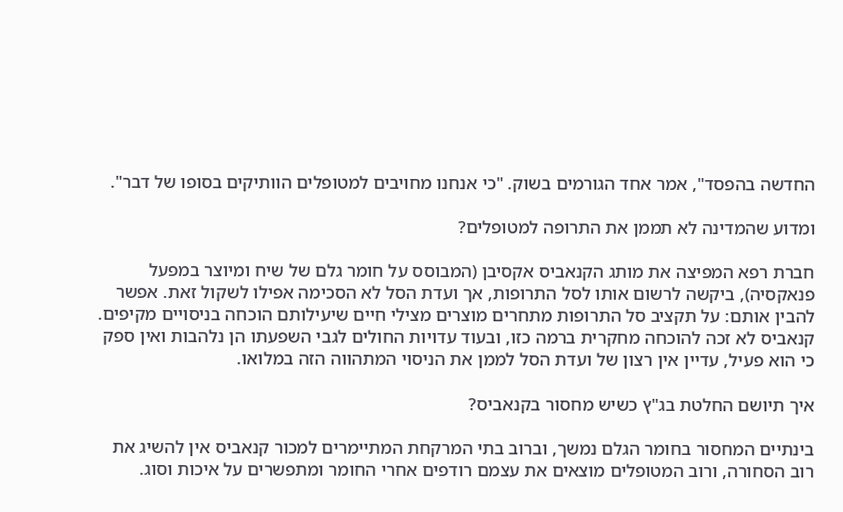החדשה בהפסד", אמר אחד הגורמים בשוק. "כי אנחנו מחויבים למטופלים הוותיקים בסופו של דבר".

ומדוע שהמדינה לא תממן את התרופה למטופלים?

חברת רפא המפיצה את מותג הקנאביס אקסיבן (המבוסס על חומר גלם של שיח ומיוצר במפעל פנאקסיה), ביקשה לרשום אותו לסל התרופות, אך ועדת הסל לא הסכימה אפילו לשקול זאת. אפשר להבין אותם: על תקציב סל התרופות מתחרים מוצרים מצילי חיים שיעילותם הוכחה בניסויים מקיפים. קנאביס לא זכה להוכחה מחקרית ברמה כזו, ובעוד עדויות החולים לגבי השפעתו הן נלהבות ואין ספק כי הוא פעיל, עדיין אין רצון של ועדת הסל לממן את הניסוי המתהווה הזה במלואו.

איך תיושם החלטת בג"ץ כשיש מחסור בקנאביס?

בינתיים המחסור בחומר הגלם נמשך, וברוב בתי המרקחת המתיימרים למכור קנאביס אין להשיג את רוב הסחורה, ורוב המטופלים מוצאים את עצמם רודפים אחרי החומר ומתפשרים על איכות וסוג.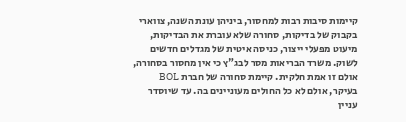קיימות סיבות רבות למחסור, ביניהן עונת השנה, צווארי בקבוק של בדיקות, סחורה שלא עוברת את הבדיקות, מיעוט מפעלי ייצור, כניסה איטית של מגדלים חדשים לשוק. משרד הבריאות מסר לבג"ץ כי אין מחסור בסחורה, אולם זו אמת חלקית. קיימת סחורה של חברת BOL בעיקר, אולם לא כל החולים מעוניינים בה. עד שיוסדר עניין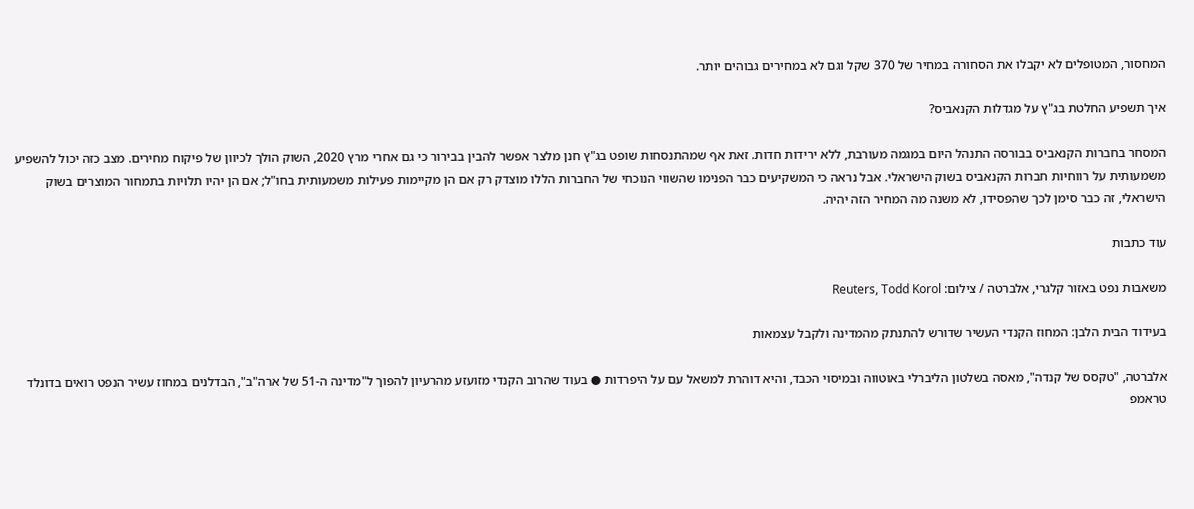המחסור, המטופלים לא יקבלו את הסחורה במחיר של 370 שקל וגם לא במחירים גבוהים יותר.

איך תשפיע החלטת בג"ץ על מגדלות הקנאביס?

המסחר בחברות הקנאביס בבורסה התנהל היום במגמה מעורבת, ללא ירידות חדות. זאת אף שמהתנסחות שופט בג"ץ חנן מלצר אפשר להבין בבירור כי גם אחרי מרץ 2020, השוק הולך לכיוון של פיקוח מחירים. מצב כזה יכול להשפיע משמעותית על רווחיות חברות הקנאביס בשוק הישראלי. אבל נראה כי המשקיעים כבר הפנימו שהשווי הנוכחי של החברות הללו מוצדק רק אם הן מקיימות פעילות משמעותית בחו"ל; אם הן יהיו תלויות בתמחור המוצרים בשוק הישראלי, זה כבר סימן לכך שהפסידו, לא משנה מה המחיר הזה יהיה.

עוד כתבות

משאבות נפט באזור קלגרי, אלברטה / צילום: Reuters, Todd Korol

בעידוד הבית הלבן: המחוז הקנדי העשיר שדורש להתנתק מהמדינה ולקבל עצמאות

אלברטה, "טקסס של קנדה", מאסה בשלטון הליברלי באוטווה ובמיסוי הכבד, והיא דוהרת למשאל עם על היפרדות ● בעוד שהרוב הקנדי מזועזע מהרעיון להפוך ל"מדינה ה-51 של ארה"ב", הבדלנים במחוז עשיר הנפט רואים בדונלד טראמפ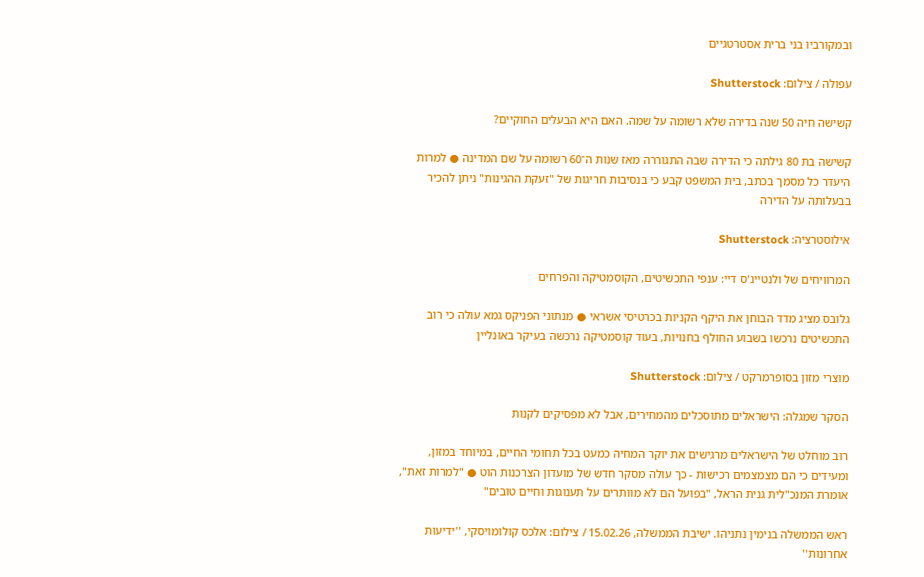ובמקורביו בני ברית אסטרטגיים

עפולה / צילום: Shutterstock

קשישה חיה 50 שנה בדירה שלא רשומה על שמה. האם היא הבעלים החוקיים?

קשישה בת 80 גילתה כי הדירה שבה התגוררה מאז שנות ה־60 רשומה על שם המדינה ● למרות היעדר כל מסמך בכתב, בית המשפט קבע כי בנסיבות חריגות של "זעקת ההגינות" ניתן להכיר בבעלותה על הדירה

אילוסטרציה: Shutterstock

המרוויחים של ולנטיינ'ס דיי: ענפי התכשיטים, הקוסמטיקה והפרחים

גלובס מציג מדד הבוחן את היקף הקניות בכרטיסי אשראי ● מנתוני הפניקס גמא עולה כי רוב התכשיטים נרכשו בשבוע החולף בחנויות, בעוד קוסמטיקה נרכשה בעיקר באונליין

מוצרי מזון בסופרמרקט / צילום: Shutterstock

הסקר שמגלה: הישראלים מתוסכלים מהמחירים, אבל לא מפסיקים לקנות

רוב מוחלט של הישראלים מרגישים את יוקר המחיה כמעט בכל תחומי החיים, במיוחד במזון, ומעידים כי הם מצמצמים רכישות - כך עולה מסקר חדש של מועדון הצרכנות הוט ● "למרות זאת", אומרת המנכ"לית גנית הראל, "בפועל הם לא מוותרים על תענוגות וחיים טובים"

ראש הממשלה בנימין נתניהו. ישיבת הממשלה, 15.02.26 / צילום: אלכס קולומויסקי, ''ידיעות אחרונות''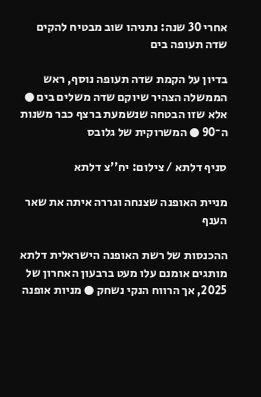אחרי 30 שנה: נתניהו שוב מבטיח להקים שדה תעופה בים

בדיון על הקמת שדה תעופה נוסף, ראש הממשלה הצהיר שיוקם שדה משלים בים ● אלא שזו הבטחה שנשמעת ברצף כבר משנות ה־90 ● המשרוקית של גלובס

סניף דלתא / צילום: יח''צ דלתא

מניית האופנה שצנחה וגררה איתה את שאר הענף

ההכנסות של רשת האופנה הישראלית דלתא מותגים אומנם עלו מעט ברבעון האחרון של 2025, אך הרווח הנקי נשחק ● מניות אופנה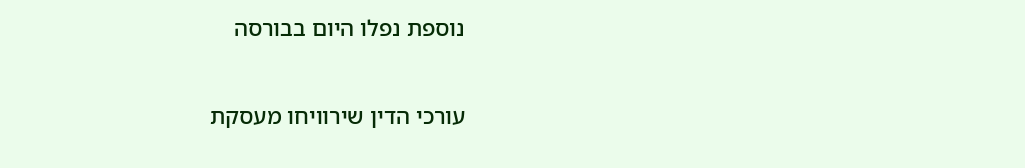נוספת נפלו היום בבורסה

עורכי הדין שירוויחו מעסקת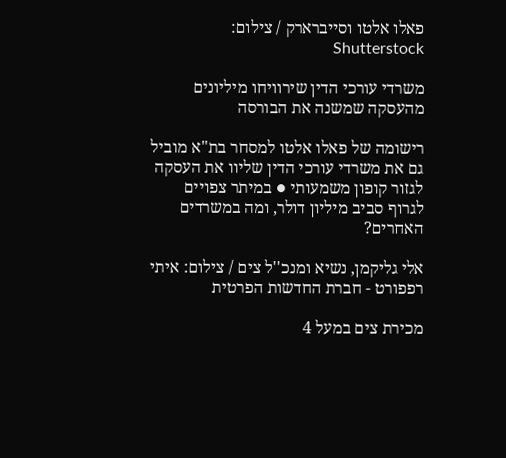פאלו אלטו וסייברארק / צילום: Shutterstock

משרדי עורכי הדין שירוויחו מיליונים מהעסקה שמשנה את הבורסה

רישומה של פאלו אלטו למסחר בת"א מוביל גם את משרדי עורכי הדין שליוו את העסקה לגזור קופון משמעותי ● במיתר צפויים לגרוף סביב מיליון דולר, ומה במשרדים האחרים?

אלי גליקמן, נשיא ומנכ''ל צים / צילום: איתי רפפורט - חברת החדשות הפרטית

מכירת צים במעל 4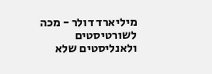מיליארד דולר - מכה לשורטיסטים ולאנליסטים שלא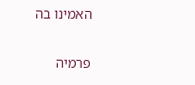האמינו בה

פרמיה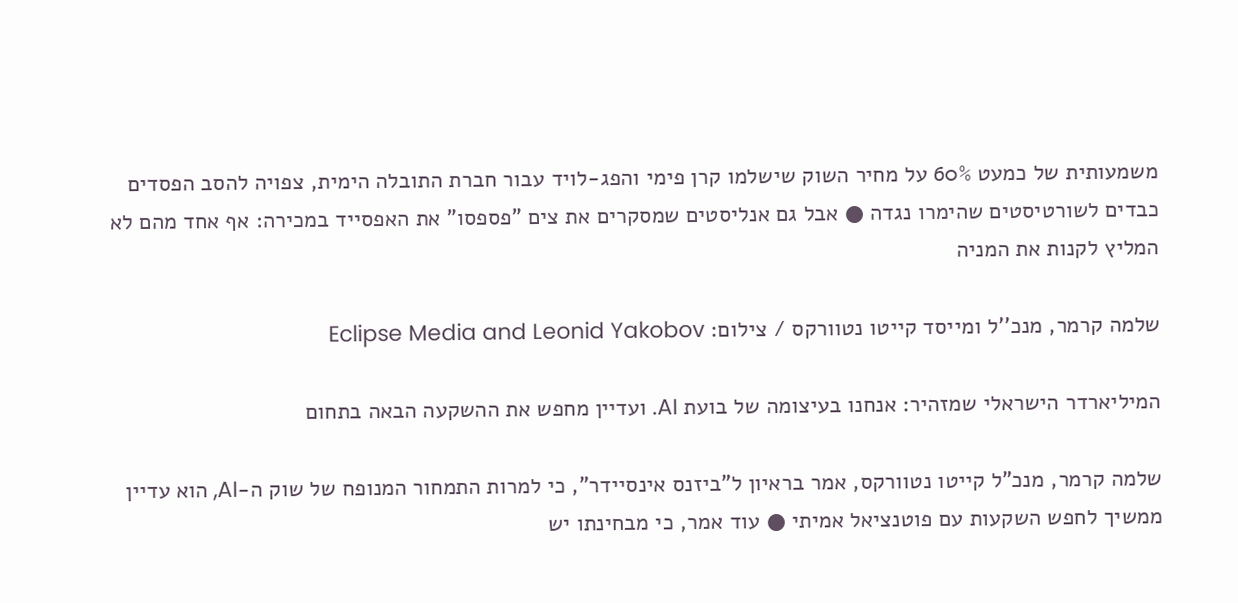משמעותית של כמעט 60% על מחיר השוק שישלמו קרן פימי והפג-לויד עבור חברת התובלה הימית, צפויה להסב הפסדים כבדים לשורטיסטים שהימרו נגדה ● אבל גם אנליסטים שמסקרים את צים "פספסו" את האפסייד במכירה: אף אחד מהם לא המליץ לקנות את המניה

שלמה קרמר, מנכ''ל ומייסד קייטו נטוורקס / צילום: Eclipse Media and Leonid Yakobov

המיליארדר הישראלי שמזהיר: אנחנו בעיצומה של בועת AI. ועדיין מחפש את ההשקעה הבאה בתחום

שלמה קרמר, מנכ"ל קייטו נטוורקס, אמר בראיון ל"ביזנס אינסיידר", כי למרות התמחור המנופח של שוק ה-AI, הוא עדיין ממשיך לחפש השקעות עם פוטנציאל אמיתי ● עוד אמר, כי מבחינתו יש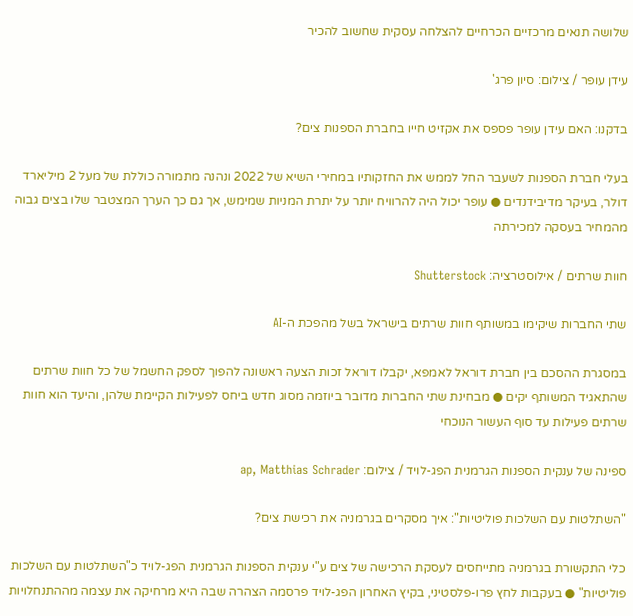שלושה תנאים מרכזיים הכרחיים להצלחה עסקית שחשוב להכיר

עידן עופר / צילום: סיון פרג'

בדקנו: האם עידן עופר פספס את אקזיט חייו בחברת הספנות צים?

בעלי חברת הספנות לשעבר החל לממש את החזקותיו במחירי השיא של 2022 ונהנה מתמורה כוללת של מעל 2 מיליארד דולר, בעיקר מדיבידנדים ● עופר יכול היה להרוויח יותר על יתרת המניות שמימש, אך גם כך הערך המצטבר שלו בצים גבוה מהמחיר בעסקה למכירתה

חוות שרתים / אילוסטרציה: Shutterstock

שתי החברות שיקימו במשותף חוות שרתים בישראל בשל מהפכת ה-AI

במסגרת ההסכם בין חברת דוראל לאמפא, יקבלו דוראל זכות הצעה ראשונה להפוך לספק החשמל של כל חוות שרתים שהתאגיד המשותף יקים ● מבחינת שתי החברות מדובר ביוזמה מסוג חדש ביחס לפעילות הקיימת שלהן, והיעד הוא חוות שרתים פעילות עד סוף העשור הנוכחי

ספינה של ענקית הספנות הגרמנית הפג-לויד / צילום: ap, Matthias Schrader

"השתלטות עם השלכות פוליטיות": איך מסקרים בגרמניה את רכישת צים?

כלי התקשורת בגרמניה מתייחסים לעסקת הרכישה של צים ע"י ענקית הספנות הגרמנית הפג-לויד כ"השתלטות עם השלכות פוליטיות" ● בעקבות לחץ פרו-פלסטיני, בקיץ האחרון הפג-לויד פרסמה הצהרה שבה היא מרחיקה את עצמה מההתנחלויות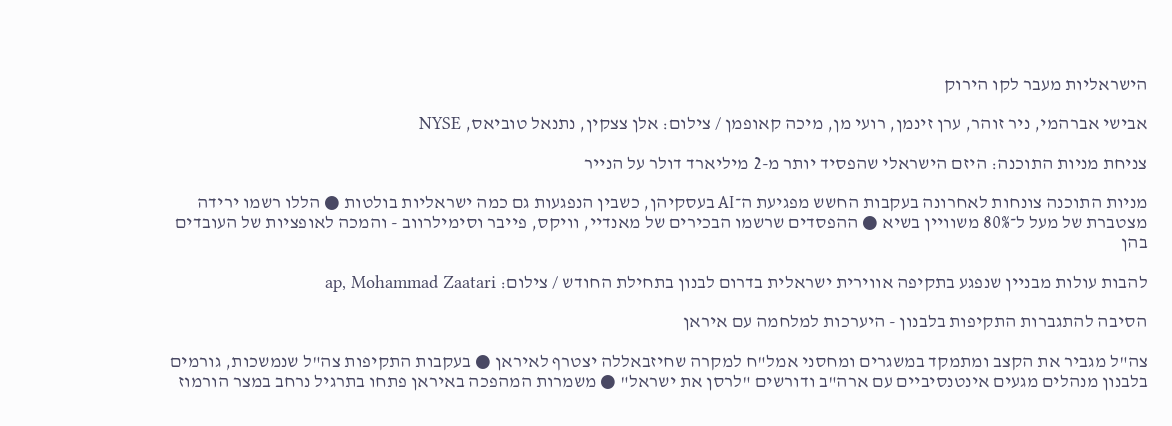הישראליות מעבר לקו הירוק

אבישי אברהמי, ניר זוהר, ערן זינמן, רועי מן, מיכה קאופמן / צילום: אלן צצקין, נתנאל טוביאס, NYSE

צניחת מניות התוכנה: היזם הישראלי שהפסיד יותר מ-2 מיליארד דולר על הנייר

מניות התוכנה צונחות לאחרונה בעקבות החשש מפגיעת ה־AI בעסקיהן, כשבין הנפגעות גם כמה ישראליות בולטות ● הללו רשמו ירידה מצטברת של מעל ל־80% משוויין בשיא ● ההפסדים שרשמו הבכירים של מאנדיי, וויקס, פייבר וסימילרווב - והמכה לאופציות של העובדים בהן

להבות עולות מבניין שנפגע בתקיפה אווירית ישראלית בדרום לבנון בתחילת החודש / צילום: ap, Mohammad Zaatari

הסיבה להתגברות התקיפות בלבנון - היערכות למלחמה עם איראן

צה"ל מגביר את הקצב ומתמקד במשגרים ומחסני אמל"ח למקרה שחיזבאללה יצטרף לאיראן ● בעקבות התקיפות צה"ל שנמשכות, גורמים בלבנון מנהלים מגעים אינטנסיביים עם ארה"ב ודורשים "לרסן את ישראל" ● משמרות המהפכה באיראן פתחו בתרגיל נרחב במצר הורמוז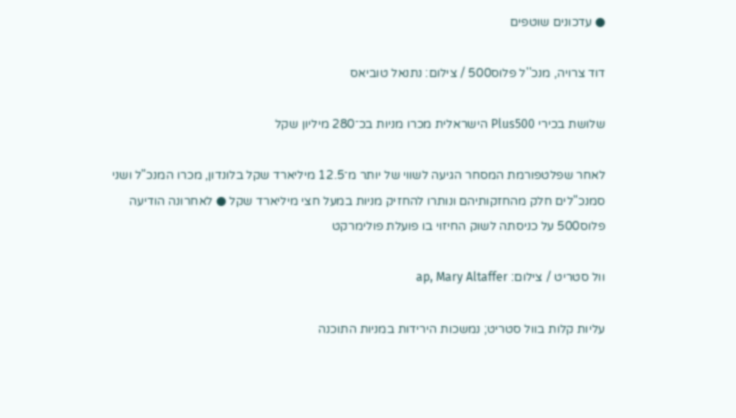● עדכונים שוטפים

דוד צרויה, מנכ''ל פלוס500 / צילום: נתנאל טוביאס

שלושת בכירי Plus500 הישראלית מכרו מניות בכ־280 מיליון שקל

לאחר שפלטפורמת המסחר הגיעה לשווי של יותר מ־12.5 מיליארד שקל בלונדון, מכרו המנכ"ל ושני סמנכ"לים חלק מהחזקותיהם ונותרו להחזיק מניות במעל חצי מיליארד שקל ● לאחרונה הודיעה פלוס500 על כניסתה לשוק החיזוי בו פועלת פולימרקט

וול סטריט / צילום: ap, Mary Altaffer

עליות קלות בוול סטריט; נמשכות הירידות במניות התוכנה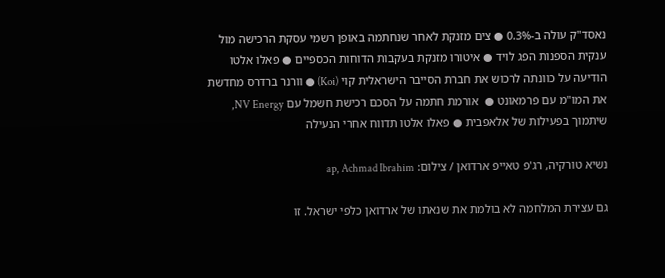נאסד"ק עולה ב-0.3% ● צים מזנקת לאחר שנחתמה באופן רשמי עסקת הרכישה מול ענקית הספנות הפג לויד ● איטורו מזנקת בעקבות הדוחות הכספיים ● פאלו אלטו הודיעה על כוונתה לרכוש את חברת הסייבר הישראלית קוי (Koi) ● וורנר ברדרס מחדשת את המו"מ עם פרמאונט ●  אורמת חתמה על הסכם רכישת חשמל עם NV Energy, שיתמוך בפעילות של אלאפבית ● פאלו אלטו תדווח אחרי הנעילה

נשיא טורקיה, רג'פ טאייפ ארדואן / צילום: ap, Achmad Ibrahim

גם עצירת המלחמה לא בולמת את שנאתו של ארדואן כלפי ישראל. זו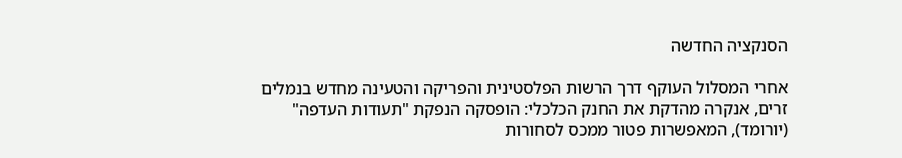הסנקציה החדשה

אחרי המסלול העוקף דרך הרשות הפלסטינית והפריקה והטעינה מחדש בנמלים זרים, אנקרה מהדקת את החנק הכלכלי: הופסקה הנפקת "תעודות העדפה" (יורומד), המאפשרות פטור ממכס לסחורות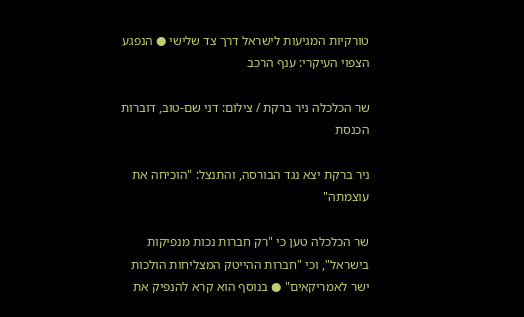טורקיות המגיעות לישראל דרך צד שלישי ● הנפגע הצפוי העיקרי: ענף הרכב

שר הכלכלה ניר ברקת / צילום: דני שם-טוב, דוברות הכנסת

ניר ברקת יצא נגד הבורסה, והתנצל: "הוכיחה את עוצמתה"

שר הכלכלה טען כי "רק חברות נכות מנפיקות בישראל", וכי "חברות ההייטק המצליחות הולכות ישר לאמריקאים" ● בנוסף הוא קרא להנפיק את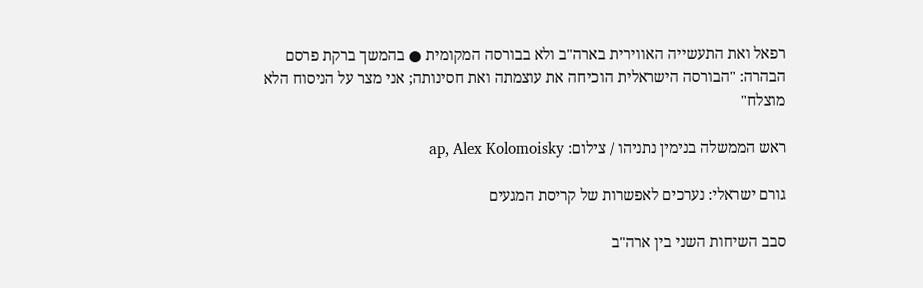רפאל ואת התעשייה האווירית בארה"ב ולא בבורסה המקומית ● בהמשך ברקת פרסם הבהרה: "הבורסה הישראלית הוכיחה את עוצמתה ואת חסינותה; אני מצר על הניסוח הלא מוצלח"

ראש הממשלה בנימין נתניהו / צילום: ap, Alex Kolomoisky

גורם ישראלי: נערכים לאפשרות של קריסת המגעים

סבב השיחות השני בין ארה"ב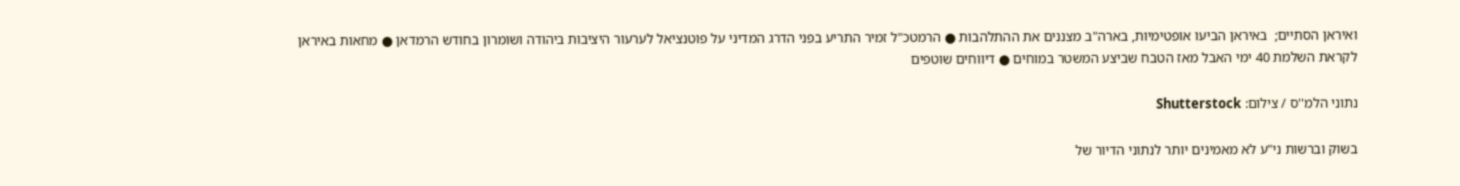ואיראן הסתיים;  באיראן הביעו אופטימיות, בארה"ב מצננים את ההתלהבות ● הרמטכ"ל זמיר התריע בפני הדרג המדיני על פוטנציאל לערעור היציבות ביהודה ושומרון בחודש הרמדאן ● מחאות באיראן לקראת השלמת 40 ימי האבל מאז הטבח שביצע המשטר במוחים ● דיווחים שוטפים

נתוני הלמ''ס / צילום: Shutterstock

בשוק וברשות ני"ע לא מאמינים יותר לנתוני הדיור של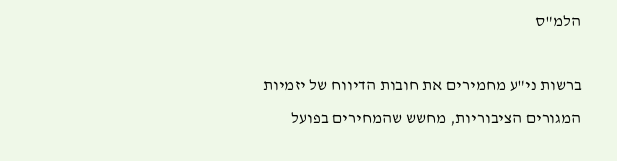הלמ"ס

ברשות ני"ע מחמירים את חובות הדיווח של יזמיות המגורים הציבוריות, מחשש שהמחירים בפועל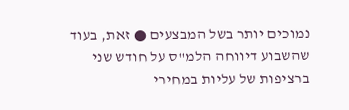נמוכים יותר בשל המבצעים ● זאת, בעוד שהשבוע דיווחה הלמ"ס על חודש שני ברציפות של עליות במחירי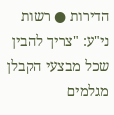הדירות ● רשות ני"ע: "צריך להבין שכל מבצעי הקבלן מגלמים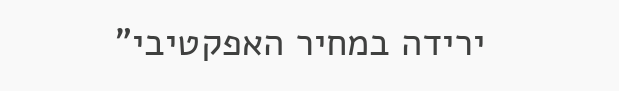ירידה במחיר האפקטיבי"